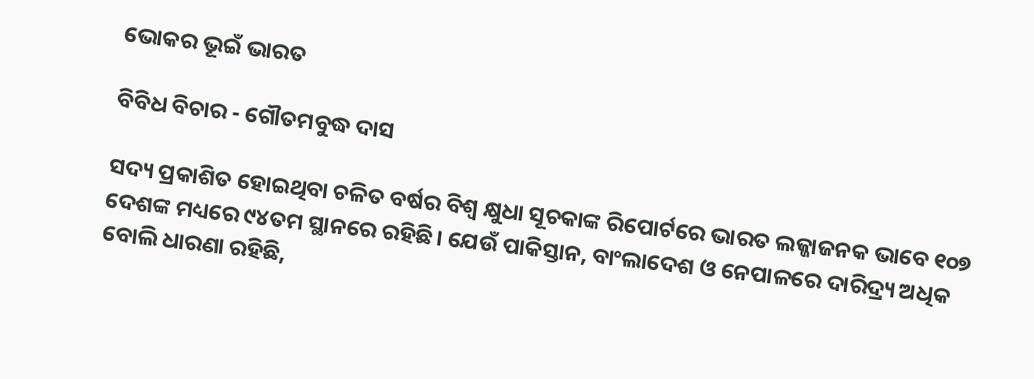ଭୋକର ଭୂଇଁ ଭାରତ

ବିବିଧ ବିଚାର - ଗୌତମବୁଦ୍ଧ ଦାସ

ସଦ୍ୟ ପ୍ରକାଶିତ ହୋଇଥିବା ଚଳିତ ବର୍ଷର ବିଶ୍ବ କ୍ଷୁଧା ସୂଚକାଙ୍କ ରିପୋର୍ଟରେ ଭାରତ ଲଜ୍ଜାଜନକ ଭାବେ ୧୦୭ ଦେଶଙ୍କ ମଧ୍ୟରେ ୯୪ତମ ସ୍ଥାନରେ ରହିଛି। ଯେଉଁ ପାକିସ୍ତାନ, ବାଂଲାଦେଶ ଓ ନେପାଳରେ ଦାରିଦ୍ର୍ୟ ଅଧିକ ବୋଲି ଧାରଣା ରହିଛି,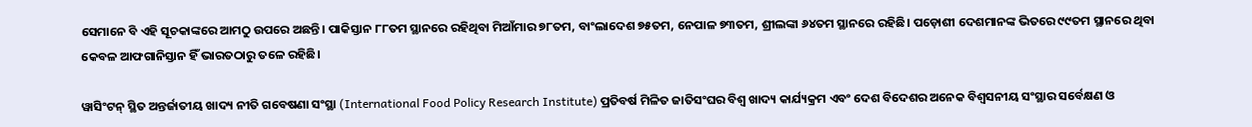ସେମାନେ ବି ଏହି ସୂଚକାଙ୍କରେ ଆମଠୁ ଉପରେ ଅଛନ୍ତି। ପାକିସ୍ତାନ ୮୮ତମ ସ୍ଥାନରେ ରହିଥିବା ମିଆଁମାର ୭୮ତମ, ବାଂଲାଦେଶ ୭୫ତମ, ନେପାଳ ୭୩ତମ, ଶ୍ରୀଲଙ୍କା ୬୪ତମ ସ୍ଥାନରେ ରହିଛି। ପଡ଼ୋଶୀ ଦେଶମାନଙ୍କ ଭିତରେ ୯୯ତମ ସ୍ଥାନରେ ଥିବା କେବଳ ଆଫଗାନିସ୍ତାନ ହିଁ ଭାରତଠାରୁ ତଳେ ରହିଛି।

ୱାସିଂଟନ୍ ସ୍ଥିତ ଅନ୍ତର୍ଜାତୀୟ ଖାଦ୍ୟ ନୀତି ଗବେଷଣା ସଂସ୍ଥା (International Food Policy Research Institute) ପ୍ରତିବର୍ଷ ମିଳିତ ଜାତିସଂଘର ବିଶ୍ବ ଖାଦ୍ୟ କାର୍ଯ୍ୟକ୍ରମ ଏବଂ ଦେଶ ବିଦେଶର ଅନେକ ବିଶ୍ବସନୀୟ ସଂସ୍ଥାର ସର୍ବେକ୍ଷଣ ଓ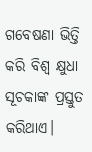ଗବେଷଣା ଭିତ୍ତି କରି ବିଶ୍ବ କ୍ଷୁଧା ସୂଚକାଙ୍କ ପ୍ରସ୍ତୁତ କରିଥାଏ।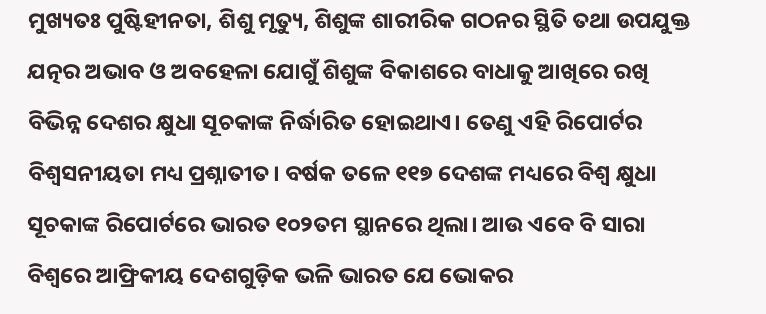ମୁଖ୍ୟତଃ ପୁଷ୍ଟିହୀନତା, ଶିଶୁ ମୃତ୍ୟୁ, ଶିଶୁଙ୍କ ଶାରୀରିକ ଗଠନର ସ୍ଥିତି ତଥା ଉପଯୁକ୍ତ ଯତ୍ନର ଅଭାବ ଓ ଅବହେଳା ଯୋଗୁଁ ଶିଶୁଙ୍କ ବିକାଶରେ ବ‌ାଧାକୁ ଆଖିରେ ରଖି ବିଭିନ୍ନ ଦେଶର କ୍ଷୁଧା ସୂଚକାଙ୍କ ନିର୍ଦ୍ଧାରିତ ହୋଇଥାଏ। ତେଣୁ ଏହି ରିପୋର୍ଟର ବିଶ୍ବସନୀୟତା ମଧ୍ୟ ପ୍ରଶ୍ନାତୀତ। ବର୍ଷକ ତଳେ ୧୧୭ ଦେଶଙ୍କ ମଧ୍ୟରେ ବିଶ୍ବ କ୍ଷୁଧା ସୂଚକାଙ୍କ ରିପୋର୍ଟରେ ଭାରତ ୧୦୨ତମ ସ୍ଥାନରେ ଥିଲା। ଆଉ ଏବେ ବି ସାରା ବିଶ୍ବରେ ଆଫ୍ରିକୀୟ ଦେଶଗୁଡ଼ିକ ଭଳି ଭାରତ ଯେ ଭୋକର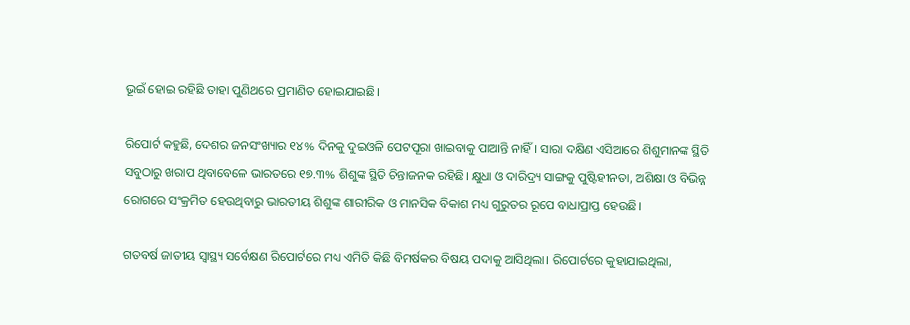ଭୂଇଁ ହୋଇ ରହିଛି ତାହା ପୁଣିଥରେ ପ୍ରମାଣିତ ହୋଇଯାଇଛି।

ରିପୋର୍ଟ କହୁଛି, ଦେଶର ଜନସଂଖ୍ୟାର ୧୪% ଦିନକୁ ଦୁଇଓଳି ପେଟପୂରା ଖାଇବାକୁ ପା‌ଆନ୍ତି ନାହିଁ। ସାରା ଦକ୍ଷିଣ ଏସିଆରେ ଶିଶୁମାନଙ୍କ ସ୍ଥିତି ସବୁଠାରୁ ଖରାପ ଥିବାବେଳେ ଭାରତରେ ୧୭.୩% ଶିଶୁଙ୍କ ସ୍ଥିତି ଚିନ୍ତାଜନକ ରହିଛି। କ୍ଷୁଧା ଓ ଦାରିଦ୍ର୍ୟ ସାଙ୍ଗକୁ ପୁଷ୍ଟିହୀନତା, ଅଶିକ୍ଷା ଓ ବିଭିନ୍ନ ରୋଗରେ ସଂକ୍ରମିତ ହେଉଥିବାରୁ ଭାରତୀୟ ଶିଶୁଙ୍କ ଶାରୀରିକ ଓ ମାନସିକ ବିକାଶ ମଧ୍ୟ ଗୁରୁତର ରୂପେ ବାଧାପ୍ରାପ୍ତ ହେଉଛି।

ଗତବର୍ଷ ଜାତୀୟ ସ୍ବାସ୍ଥ୍ୟ ସର୍ବେକ୍ଷଣ ରିପୋର୍ଟରେ ମଧ୍ୟ ଏମିତି କିଛି ବିମର୍ଷକର ବିଷୟ ପଦାକୁ ଆସିଥିଲା। ରିପୋର୍ଟରେ କୁହାଯାଇଥିଲା,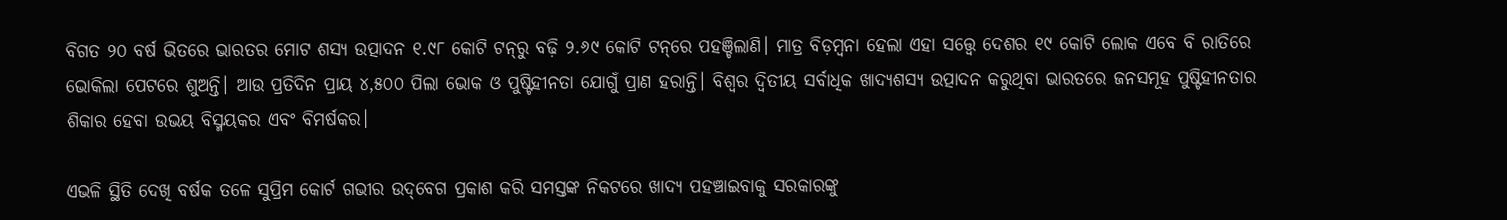ବିଗତ ୨୦ ବର୍ଷ ଭିତରେ ଭାରତର ମୋଟ ଶସ୍ୟ ଉତ୍ପାଦନ ୧.୯୮ କୋଟି ଟନ୍‌ରୁ ବଢ଼ି ୨.୬୯ କୋଟି ଟନ୍‌ରେ ପହଞ୍ଚିଲାଣି। ମାତ୍ର ବିଡ଼ମ୍ବନା ହେଲା ଏହା ସତ୍ତ୍ବେ ଦେଶର ୧୯ କୋଟି ଲୋକ ଏବେ ବି ରାତିରେ ଭୋକିଲା ପେଟରେ ଶୁଅନ୍ତି। ଆଉ ପ୍ରତିଦିନ ପ୍ରାୟ ୪,୫୦୦ ପିଲା ଭୋକ ଓ ପୁଷ୍ଟିହୀନତା ଯୋଗୁଁ ପ୍ରାଣ ହରାନ୍ତି। ବିଶ୍ବର ଦ୍ବିତୀୟ ସର୍ବାଧିକ ଖାଦ୍ୟଶସ୍ୟ ଉତ୍ପାଦନ କରୁଥିବା ଭାରତରେ ଜନସମୂହ ପୁଷ୍ଟିହୀନତାର ଶିକାର ହେବା ଉଭୟ ବିସ୍ମୟକର ଏବଂ ବିମର୍ଷକର।

ଏଭଳି ସ୍ଥିତି ଦେଖି ବର୍ଷକ ତଳେ ସୁପ୍ରିମ କୋର୍ଟ ଗଭୀର ଉଦ୍‌ବେଗ ପ୍ରକାଶ କରି ସମସ୍ତଙ୍କ ନିକଟରେ ଖାଦ୍ୟ ପହଞ୍ଚାଇବାକୁ ସରକାରଙ୍କୁ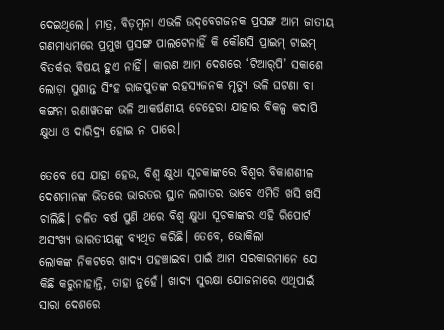ଦେଇଥିଲେ। ମାତ୍ର, ବିଡ଼ମ୍ବନା ଏଭଳି ଉଦ୍‌ବେଗଜନକ ପ୍ରସଙ୍ଗ ଆମ ଜାତୀୟ ଗଣମାଧ୍ୟମରେ ପ୍ରମୁଖ ପ୍ରସଙ୍ଗ ପାଲଟେନାହିଁ କି କୌଣସି ପ୍ରାଇମ୍‌ ଟାଇମ୍ ବିତର୍କର ବିଷୟ ହୁଏ ନାହିଁ। କାରଣ ଆମ ଦେଶରେ ‘ଟିଆର୍‌ପି’ ସକାଶେ ଲୋଡ଼ା ସୁଶାନ୍ତ ସିଂହ ରାଜପୁତଙ୍କ ରହସ୍ୟଜନକ ମୃତ୍ୟୁ ଭଳି ଘଟଣା ବା କଙ୍ଗନା ରଣାୱତଙ୍କ ଭଳି ଆକର୍ଷଣୀୟ ଚେହେରା ଯାହାର ବିକଳ୍ପ କଦାପି କ୍ଷୁଧ‌ା ଓ ଦାରିଦ୍ର୍ୟ ହୋଇ ନ ପାରେ।

ତେବେ ସେ ଯାହା ହେଉ, ବିଶ୍ବ କ୍ଷୁଧା ସୂଚକାଙ୍କରେ ବିଶ୍ବର ବିକାଶଶୀଳ ଦେଶମାନଙ୍କ ଭିତରେ ଭାରତର ସ୍ଥାନ ଲଗାତର ଭାବେ ଏମିତି ଖସି ଖସି ଚାଲିଛି। ଚଳିତ ବର୍ଷ ପୁଣି ଥରେ ବିଶ୍ବ କ୍ଷୁଧା ସୂଚକାଙ୍କର ଏହି ରିପୋର୍ଟ ଅସଂଖ୍ୟ ଭାରତୀୟଙ୍କୁ ବ୍ୟଥିତ କରିଛି। ତେବେ, ଭୋକିଲା ଲୋକଙ୍କ ‌ନିକଟରେ ଖାଦ୍ୟ ପହଞ୍ଚାଇବା ପାଇଁ ଆମ ସରକାରମାନେ ଯେ କିଛି କରୁନାହାନ୍ତି, ତାହା ନୁହେଁ। ଖାଦ୍ୟ ସୁରକ୍ଷା ଯୋଜନାରେ ଏଥିପାଇଁ ସାରା ଦେଶରେ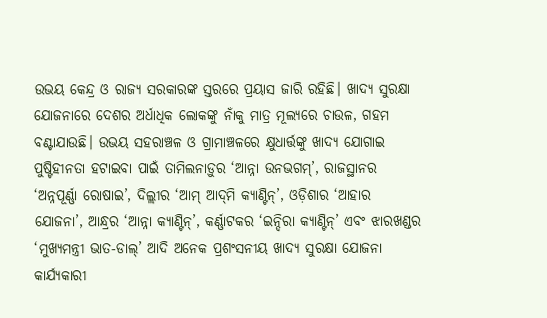ଉଭୟ କେନ୍ଦ୍ର ଓ ରାଜ୍ୟ ସରକାରଙ୍କ ସ୍ତରରେ ପ୍ରୟାସ ଜାରି ରହିଛି। ଖାଦ୍ୟ ସୁରକ୍ଷା ଯୋଜନାରେ ‌ଦେଶର ଅର୍ଧାଧିକ ଲୋକଙ୍କୁ ନାଁକୁ ମାତ୍ର ମୂଲ୍ୟରେ ଚାଉଳ, ଗହମ ବଣ୍ଟାଯାଉଛି। ଉଭୟ ସହରାଞ୍ଚଳ ଓ ଗ୍ରାମାଞ୍ଚଳରେ କ୍ଷୁଧାର୍ତ୍ତଙ୍କୁ ଖାଦ୍ୟ ଯୋଗାଇ ପୁଷ୍ଟିହୀନତା ହଟାଇବା ପାଇଁ ତାମିଲନାଡ଼ୁର ‘ଆନ୍ନା ଉନଭଗମ୍‌’, ରାଜସ୍ଥାନର ‘ଅନ୍ନପୂର୍ଣ୍ଣା ରୋଷାଇ’, ଦିଲ୍ଲୀର ‘ଆମ୍ ଆଦ୍‌ମି କ୍ୟାଣ୍ଟିନ୍‌’, ଓଡ଼ିଶାର ‘ଆହାର ଯୋଜନା’, ଆନ୍ଧ୍ରର ‘ଆନ୍ନା କ୍ୟାଣ୍ଟିନ୍‌’, କର୍ଣ୍ଣାଟକର ‘ଇନ୍ଦିରା କ୍ୟାଣ୍ଟିନ୍‌’ ଏବଂ ଝାରଖଣ୍ଡର ‘ମୁଖ୍ୟମନ୍ତ୍ରୀ ଭାତ-ଡାଲ୍’ ଆଦି ଅନେକ ପ୍ରଶଂସନୀୟ ଖାଦ୍ୟ ସୁରକ୍ଷା ଯୋଜନା କାର୍ଯ୍ୟକାରୀ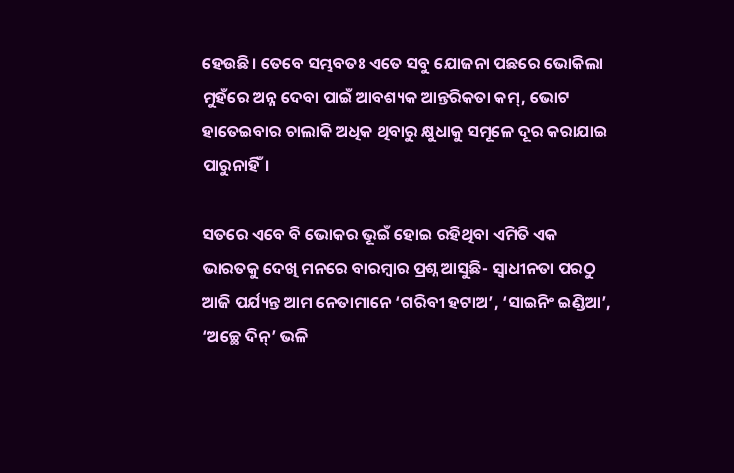ହେଉଛି। ତେବେ ସମ୍ଭବତଃ ଏତେ ସବୁ ଯୋଜନା ପଛରେ ଭୋକିଲା ମୁହଁରେ ଅନ୍ନ ଦେବା ପାଇଁ ଆବଶ୍ୟକ ଆନ୍ତରିକତା କମ୍, ଭୋଟ ହାତେଇବାର ଚାଲାକି ଅଧିକ ଥିବାରୁ କ୍ଷୁଧାକୁ ସମୂଳେ ଦୂର କରାଯାଇ ପାରୁନାହିଁ।

ସତରେ ଏବେ ବି ଭୋକର ଭୂଇଁ ହୋଇ ରହିଥିବା ଏମିତି ଏକ ଭାରତକୁ ଦେଖି ମନରେ ବାରମ୍ବାର ପ୍ରଶ୍ନ ଆସୁଛି- ସ୍ବାଧୀନତା ପରଠୁ ଆଜି ପର୍ଯ୍ୟନ୍ତ ଆମ ନେତାମାନେ ‘ଗରିବୀ ହଟାଅ’, ‘ସାଇନିଂ ଇଣ୍ଡିଆ’, ‘ଅଚ୍ଛେ ଦିନ୍’ ଭଳି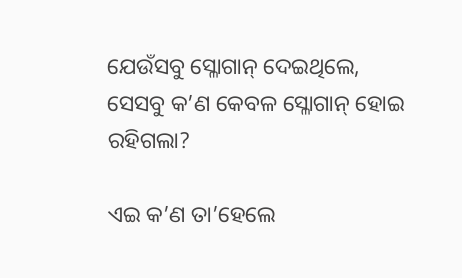ଯେଉଁସବୁ ସ୍ଳୋଗାନ୍ ଦେଇଥିଲେ, ସେସବୁ ‌କ’ଣ କେବଳ ସ୍ଳୋଗାନ୍ ହୋଇ ରହିଗଲା?

ଏଇ କ’ଣ ତା’ହେଲେ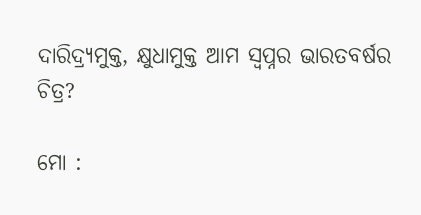ଦାରିଦ୍ର୍ୟମୁକ୍ତ, କ୍ଷୁଧାମୁକ୍ତ ଆମ ସ୍ବପ୍ନର ଭାରତବର୍ଷର ଚିତ୍ର?

ମୋ :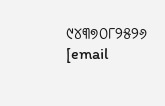୯୪୩୭୦୮୨୫୨୬
[email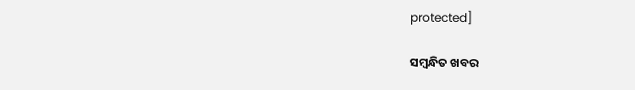protected]

ସମ୍ବନ୍ଧିତ ଖବର